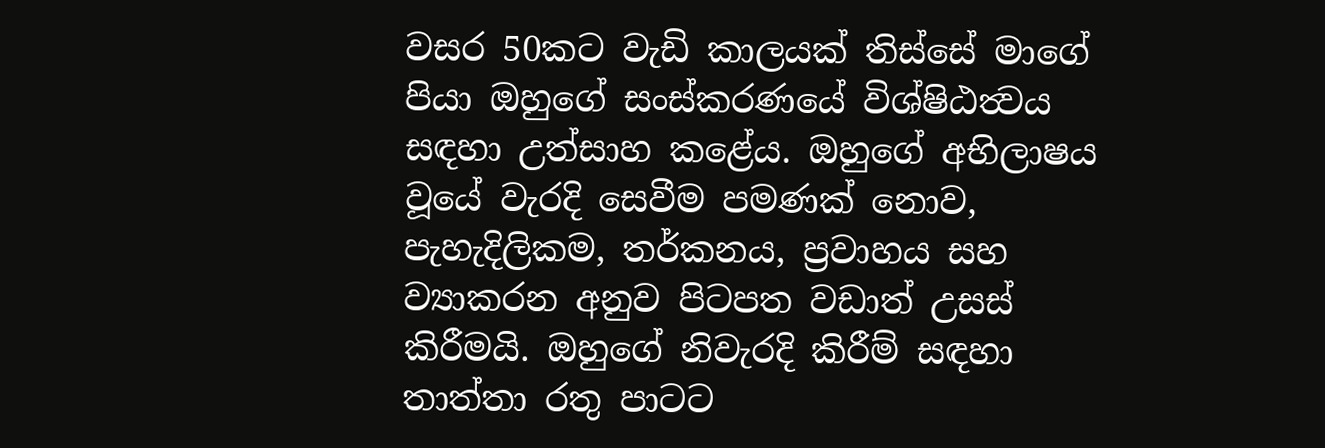වසර 50කට වැඩි කාලයක් තිස්සේ මාගේ පියා ඔහුගේ සංස්කරණයේ විශ්ෂිඨත්‍වය සඳහා උත්සාහ කළේය. ඔහුගේ අභිලාෂය වූයේ වැරදි සෙවීම පමණක් නොව, පැහැදිලිකම, තර්කනය, ප්‍රවාහය සහ ව්‍යාකරන අනුව පිටපත වඩාත් උසස් කිරීමයි. ඔහුගේ නිවැරදි කිරීම් සඳහා තාත්තා රතු පාටට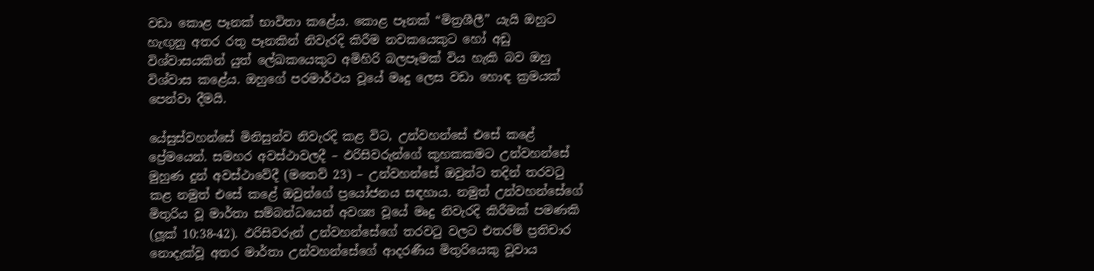වඩා කොළ පෑනක් භාවිතා කළේය. කොළ පෑනක් “මිත්‍රශීලී” යැයි ඔහුට හැඟුනු අතර රතු පෑනකින් නිවැරදි කිරීම නවකයෙකුට හෝ අඩු විශ්වාසයකින් යුත් ලේඛකයෙකුට අමිහිරි බලපෑමක් විය හැකි බව ඔහු විශ්වාස කළේය. ඔහුගේ පරමාර්ථය වූයේ මෘදු ලෙස වඩා හොඳ ක්‍රමයක් පෙන්වා දීමයි.

යේසුස්වහන්සේ මිනිසුන්ව නිවැරදි කළ විට, උන්වහන්සේ එසේ කළේ ප්‍රේමයෙන්. සමහර අවස්ථාවලදී – ඵරිසිවරුන්ගේ කුහකකමට උන්වහන්සේ මුහුණ දුන් අවස්ථාවේදී (මතෙව් 23) – උන්වහන්සේ ඔවුන්ට තදින් තරවටු කළ නමුත් එසේ කළේ ඔවුන්ගේ ප්‍රයෝජනය සඳහාය. නමුත් උන්වහන්සේගේ මිතුරිය වූ මාර්තා සම්බන්ධයෙන් අවශ්‍ය වූයේ මෘදු නිවැරදි කිරීමක් පමණකි (ලූක් 10:38-42). ඵරිසිවරුන් උන්වහන්සේගේ තරවටු වලට එතරම් ප්‍රතිචාර නොදැක්වූ අතර මාර්තා උන්වහන්සේගේ ආදරණීය මිතුරියෙකු වූවාය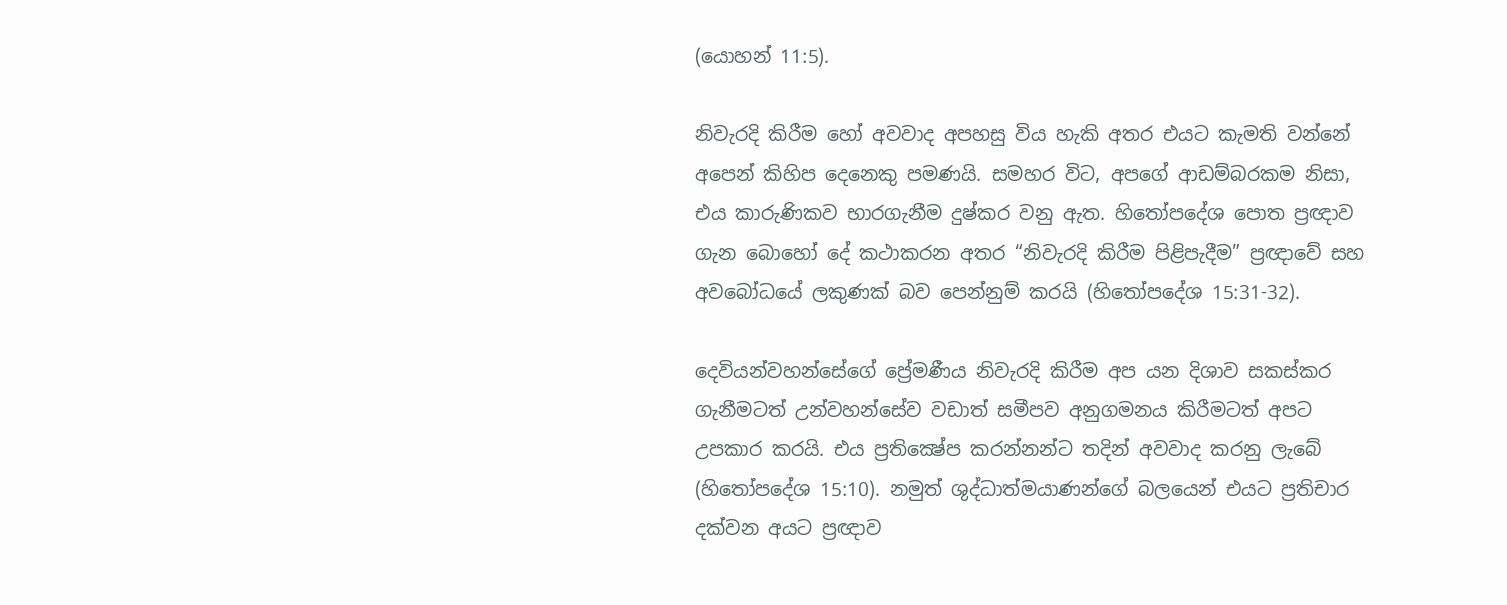(යොහන් 11:5).

නිවැරදි කිරීම හෝ අවවාද අපහසු විය හැකි අතර එයට කැමති වන්නේ අපෙන් කිහිප දෙනෙකු පමණයි. සමහර විට, අපගේ ආඩම්බරකම නිසා, එය කාරුණිකව භාරගැනීම දුෂ්කර වනු ඇත. හිතෝපදේශ පොත ප්‍රඥාව ගැන බොහෝ දේ කථාකරන අතර “නිවැරදි කිරීම පිළිපැදීම” ප්‍රඥාවේ සහ අවබෝධයේ ලකුණක් බව පෙන්නුම් කරයි (හිතෝපදේශ 15:31-32).

දෙවියන්වහන්සේගේ ප්‍රේමණීය නිවැරදි කිරීම අප යන දිශාව සකස්කර ගැනීමටත් උන්වහන්සේව වඩාත් සමීපව අනුගමනය කිරීමටත් අපට උපකාර කරයි. එය ප්‍රතික්‍ෂේප කරන්නන්ට තදින් අවවාද කරනු ලැබේ (හිතෝපදේශ 15:10). නමුත් ශුද්ධාත්මයාණන්ගේ බලයෙන් එයට ප්‍රතිචාර දක්වන අයට ප්‍රඥාව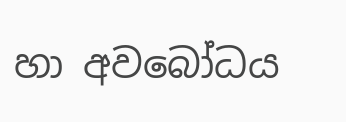හා අවබෝධය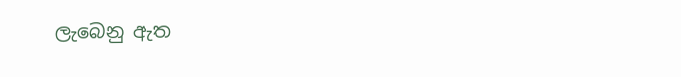ලැබෙනු ඇත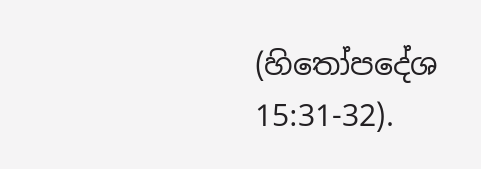(හිතෝපදේශ 15:31-32).